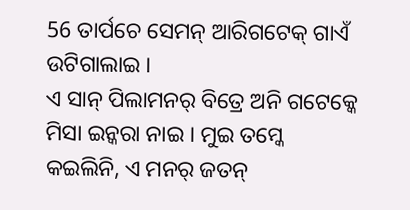56 ତାର୍ପଚେ ସେମନ୍ ଆରିଗଟେକ୍ ଗାଏଁ ଉଟିଗାଲାଇ ।
ଏ ସାନ୍ ପିଲାମନର୍ ବିତ୍ରେ ଅନି ଗଟେକ୍କେ ମିସା ଇନ୍କରା ନାଇ । ମୁଇ ତମ୍କେ କଇଲିନି, ଏ ମନର୍ ଜତନ୍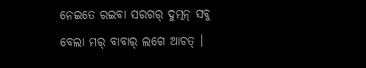ନେଇତେ ରଇବା ସରଗର୍ ଦୁତ୍ମନ୍ ସବୁ ବେଲା ମର୍ ବାବାର୍ ଲଗେ ଆଚତ୍ ।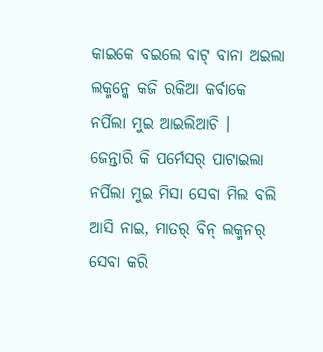କାଇକେ ବଇଲେ ବାଟ୍ ବାନା ଅଇଲା ଲକ୍ମନ୍କେ କଜି ରକିଆ କର୍ବାକେ ନର୍ପିଲା ମୁଇ ଆଇଲିଆଚି ।
ଜେନ୍ତାରି କି ପର୍ମେସର୍ ପାଟାଇଲା ନର୍ପିଲା ମୁଇ ମିସା ସେବା ମିଲ ବଲି ଆସି ନାଇ, ମାତର୍ ବିନ୍ ଲକ୍ମନର୍ ସେବା କରି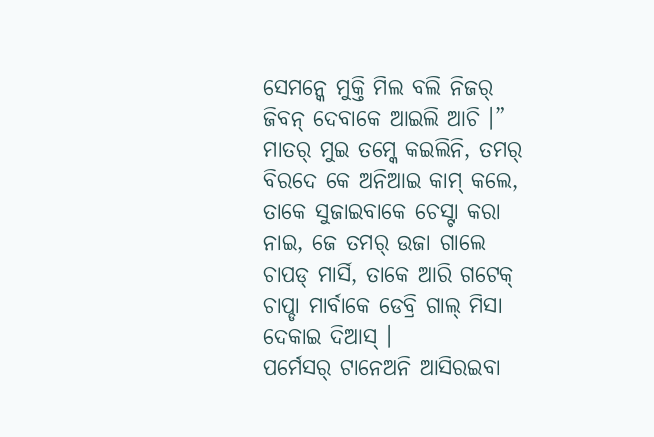ସେମନ୍କେ ମୁକ୍ତି ମିଲ ବଲି ନିଜର୍ ଜିବନ୍ ଦେବାକେ ଆଇଲି ଆଚି ।”
ମାତର୍ ମୁଇ ତମ୍କେ କଇଲିନି, ତମର୍ ବିରଦେ କେ ଅନିଆଇ କାମ୍ କଲେ, ତାକେ ସୁଜାଇବାକେ ଚେସ୍ଟା କରା ନାଇ, ଜେ ତମର୍ ଉଜା ଗାଲେ ଚାପଡ୍ ମାର୍ସି, ତାକେ ଆରି ଗଟେକ୍ ଚାପ୍ଡା ମାର୍ବାକେ ଡେବ୍ରି ଗାଲ୍ ମିସା ଦେକାଇ ଦିଆସ୍ ।
ପର୍ମେସର୍ ଟାନେଅନି ଆସିରଇବା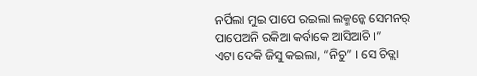ନର୍ପିଲା ମୁଇ ପାପେ ରଇଲା ଲକ୍ମନ୍କେ ସେମନର୍ ପାପେଅନି ରକିଆ କର୍ବାକେ ଆସିଆଚି ।”
ଏଟା ଦେକି ଜିସୁ କଇଲା, “ନିଚୁ” । ସେ ଚିଡ୍ଲା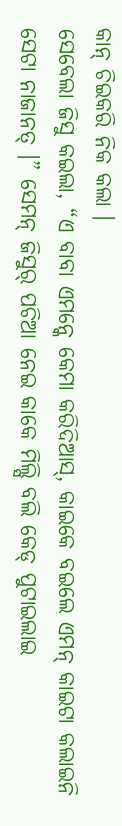କାନ୍ ଚିଇକରି ନିକ କଲା ।
ସେବେଲା ଜିସୁ କଇଲା, “ଏ ବାବା ଏମନ୍କେ କେମା କରିଦିଆସ୍, କାଇକେ ବଇଲେ ଏମନ୍ କାଇଟା କଲାଇନି ସେଟା ନାଜାନତ୍ ।” ସେମନ୍ ଜିସୁର୍ ପଚିଆ ନେଇ କାକେ ମିଲ୍ସି ବଲି କେଡ୍ ପୁଟାଇଲାଇ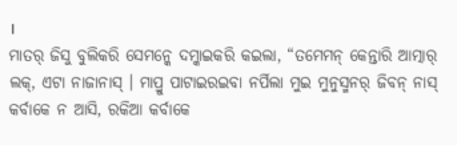।
ମାତର୍ ଜିସୁ ବୁଲିକରି ସେମନ୍କେ ଦମ୍କାଇକରି କଇଲା, “ତମେମନ୍ କେନ୍ତାରି ଆତ୍ମାର୍ ଲକ୍, ଏଟା ନାଜାନାସ୍ । ମାପ୍ରୁ ପାଟାଇରଇବା ନର୍ପିଲା ମୁଇ ମୁନୁସ୍ମନର୍ ଜିବନ୍ ନାସ୍ କର୍ବାକେ ନ ଆସି, ରକିଆ କର୍ବାକେ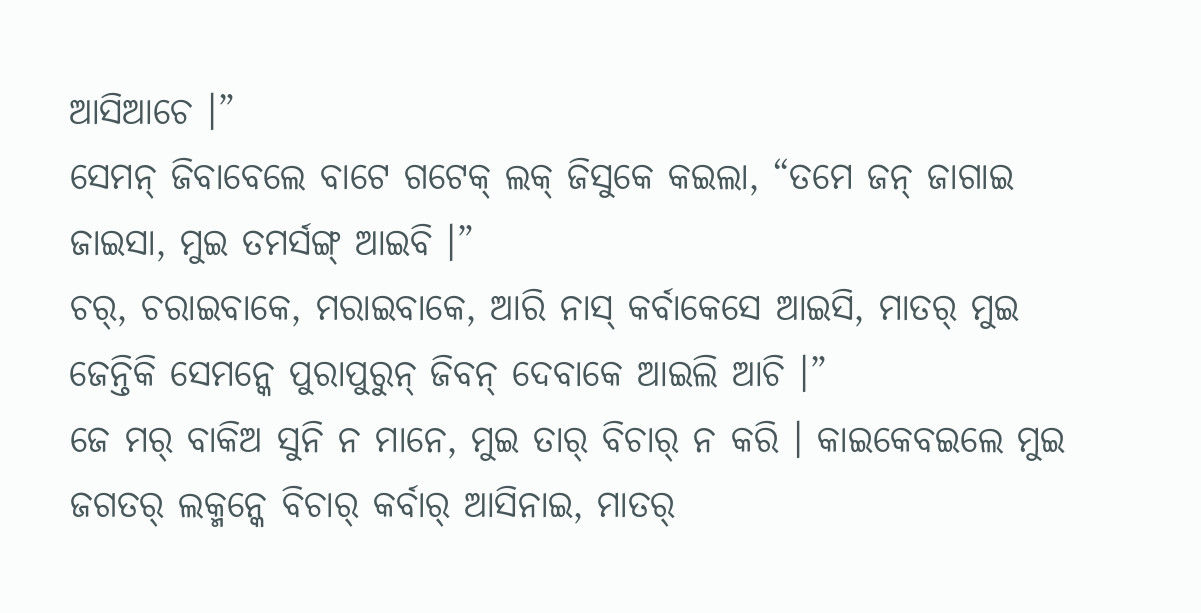ଆସିଆଚେ ।”
ସେମନ୍ ଜିବାବେଲେ ବାଟେ ଗଟେକ୍ ଲକ୍ ଜିସୁକେ କଇଲା, “ତମେ ଜନ୍ ଜାଗାଇ ଜାଇସା, ମୁଇ ତମର୍ସଙ୍ଗ୍ ଆଇବି ।”
ଚର୍, ଚରାଇବାକେ, ମରାଇବାକେ, ଆରି ନାସ୍ କର୍ବାକେସେ ଆଇସି, ମାତର୍ ମୁଇ ଜେନ୍ତିକି ସେମନ୍କେ ପୁରାପୁରୁନ୍ ଜିବନ୍ ଦେବାକେ ଆଇଲି ଆଚି ।”
ଜେ ମର୍ ବାକିଅ ସୁନି ନ ମାନେ, ମୁଇ ତାର୍ ବିଚାର୍ ନ କରି । କାଇକେବଇଲେ ମୁଇ ଜଗତର୍ ଲକ୍ମନ୍କେ ବିଚାର୍ କର୍ବାର୍ ଆସିନାଇ, ମାତର୍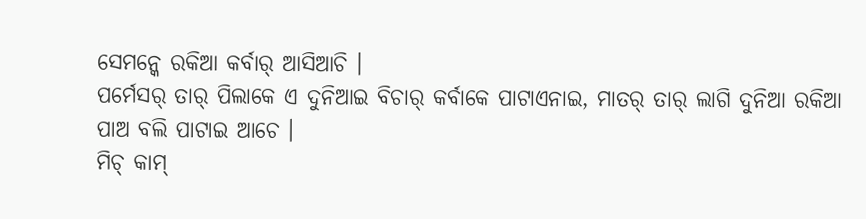ସେମନ୍କେ ରକିଆ କର୍ବାର୍ ଆସିଆଚି ।
ପର୍ମେସର୍ ତାର୍ ପିଲାକେ ଏ ଦୁନିଆଇ ବିଚାର୍ କର୍ବାକେ ପାଟାଏନାଇ, ମାତର୍ ତାର୍ ଲାଗି ଦୁନିଆ ରକିଆ ପାଅ ବଲି ପାଟାଇ ଆଚେ ।
ମିଚ୍ କାମ୍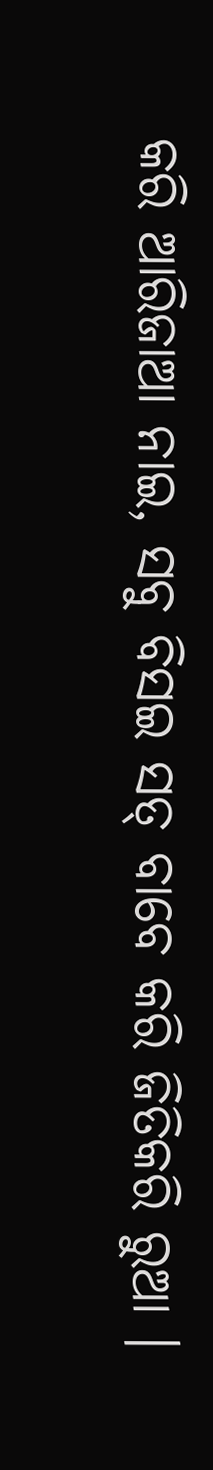କରି ଆରିଜାଆ ନାଇ, ସବୁ ବିସଇ ସତ୍ ବାବେ କରି ଜିତିକରି ରୁଆ ।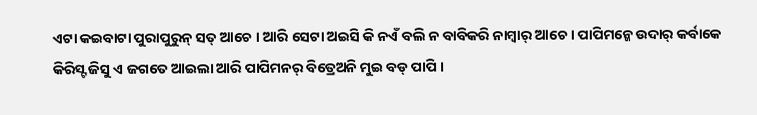ଏଟା କଇବାଟା ପୁରାପୁରୁନ୍ ସତ୍ ଆଚେ । ଆରି ସେଟା ଅଇସି କି ନଏଁ ବଲି ନ ବାବିକରି ନାମ୍ବାର୍ ଆଚେ । ପାପିମନ୍କେ ଉଦାର୍ କର୍ବାକେ କିରିସ୍ଟ ଜିସୁ ଏ ଜଗତେ ଆଇଲା ଆରି ପାପିମନର୍ ବିତ୍ରେଅନି ମୁଇ ବଡ୍ ପାପି ।